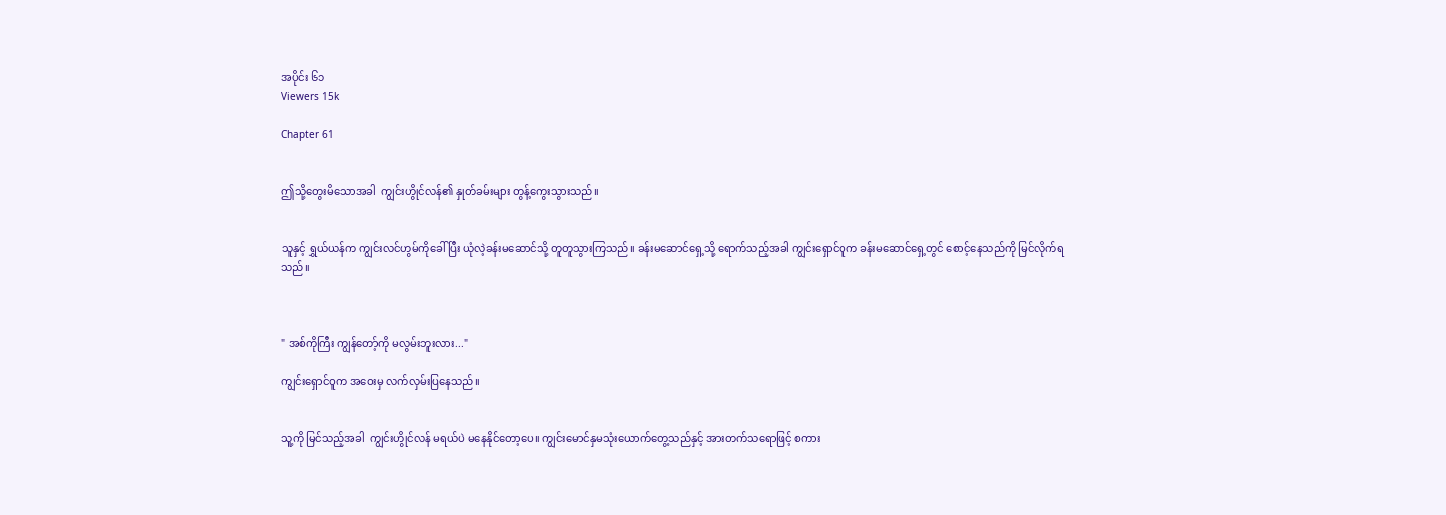အပိုင်း ၆၁
Viewers 15k

Chapter 61


ဤသို့တွေးမိသောအခါ  ကျွင်းဟွိုင်လန်၏ နှုတ်ခမ်းများ တွန့်ကွေးသွားသည်။


သူနှင့် ရွှယ်ယန်က ကျွင်းလင်ဟွမ်ကိုခေါ်ပြီး ယုံလဲ့ခန်းမဆောင်သို့ တူတူသွားကြသည်။ ခန်းမဆောင်ရှေ့သို့ ရောက်သည့်အခါ ကျွင်းရှောင်ဝူက ခန်းမဆောင်ရှေ့တွင် စောင့်နေသည်ကို မြင်လိုက်ရသည်။



" အစ်ကိုကြီး ကျွန်တော့်ကို မလွမ်းဘူးလား..."

ကျွင်းရှောင်ဝူက အဝေးမှ လက်လှမ်းပြနေသည်။


သူ့ကို မြင်သည့်အခါ  ကျွင်းဟွိုင်လန် မရယ်ပဲ မနေနိုင်တော့ပေ။ ကျွင်းမောင်နှမသုံးယောက်တွေ့သည်နှင့် အားတက်သရောဖြင့် စကား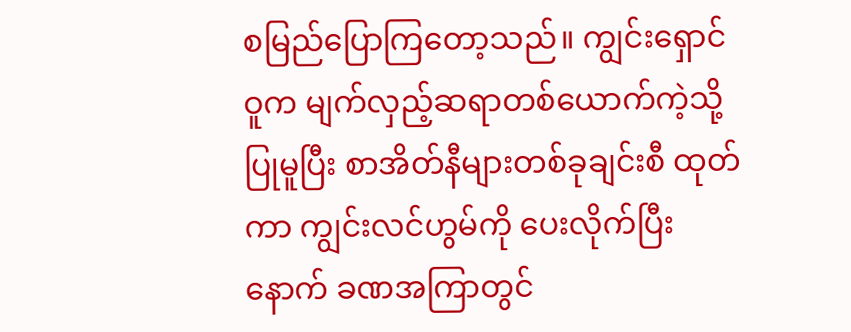စမြည်ပြောကြတော့သည်။ ကျွင်းရှောင်ဝူက မျက်လှည့်ဆရာတစ်ယောက်ကဲ့သို့ ပြုမူပြီး စာအိတ်နီများတစ်ခုချင်းစီ ထုတ်ကာ ကျွင်းလင်ဟွမ်ကို ပေးလိုက်ပြီးနောက် ခဏအကြာတွင်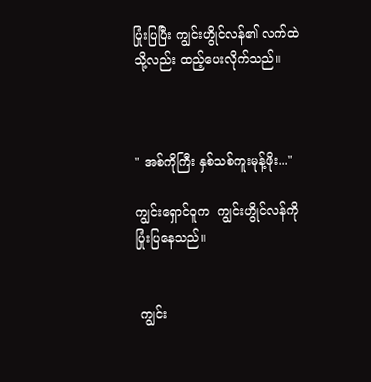ပြုံးပြပြီး ကျွင်းဟွိုင်လန်၏ လက်ထဲသို့လည်း ထည့်ပေးလိုက်သည်။



" အစ်ကိုကြီး နှစ်သစ်ကူးမုန့်ဖိုး..."

ကျွင်းရှောင်ဝူက  ကျွင်းဟွိုင်လန်ကို ပြုံးပြနေသည်။


 ကျွင်း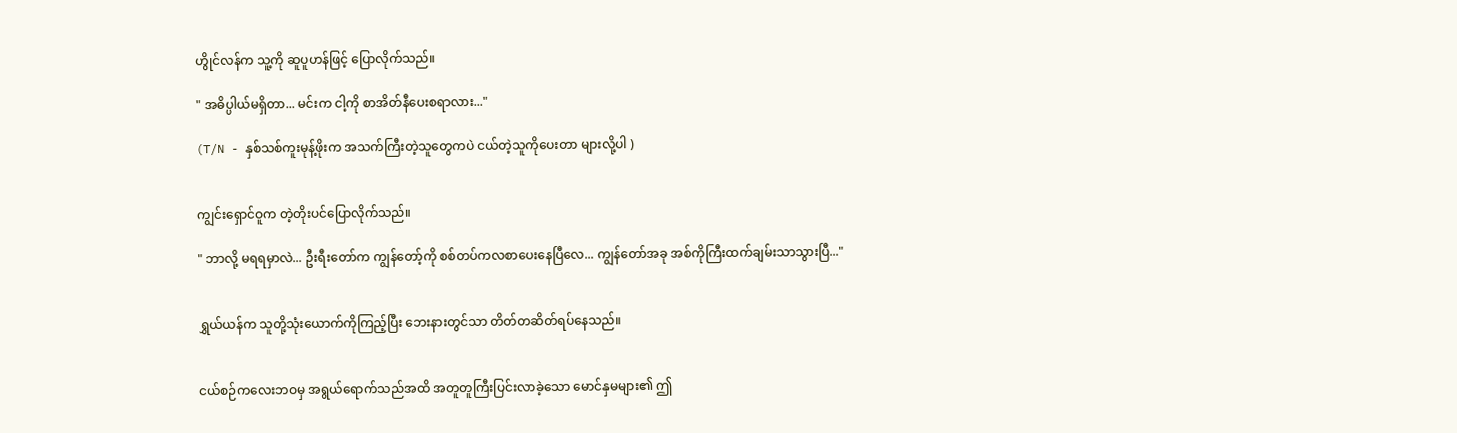ဟွိုင်လန်က သူ့ကို ဆူပူဟန်ဖြင့် ပြောလိုက်သည်။

" အဓိပ္ပါယ်မရှိတာ... မင်းက ငါ့ကို စာအိတ်နီပေးစရာလား..."

(T/N - နှစ်သစ်ကူးမုန့်ဖိုးက အသက်ကြီးတဲ့သူတွေကပဲ ငယ်တဲ့သူကိုပေးတာ များလို့ပါ )


ကျွင်းရှောင်ဝူက တဲ့တိုးပင်ပြောလိုက်သည်။

" ဘာလို့ မရရမှာလဲ... ဦးရီးတော်က ကျွန်တော့်ကို စစ်တပ်ကလစာပေးနေပြီလေ... ကျွန်တော်အခု အစ်ကိုကြီးထက်ချမ်းသာသွားပြီ..."


ရွှယ်ယန်က သူတို့သုံးယောက်ကိုကြည့်ပြီး ဘေးနားတွင်သာ တိတ်တဆိတ်ရပ်နေသည်။


ငယ်စဉ်ကလေးဘဝမှ အရွယ်ရောက်သည်အထိ အတူတူကြီးပြင်းလာခဲ့သော မောင်နှမများ၏ ဤ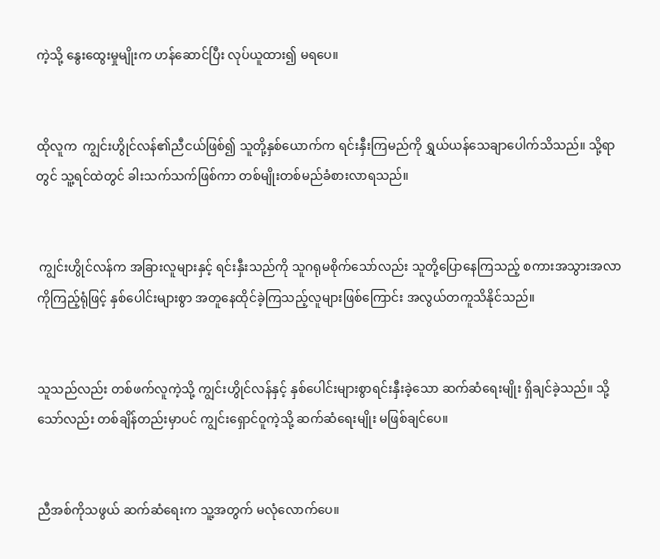ကဲ့သို့ နွေးထွေးမှုမျိုးက ဟန်ဆောင်ပြီး လုပ်ယူထား၍ မရပေ။


ထိုလူက  ကျွင်းဟွိုင်လန်၏ညီငယ်ဖြစ်၍ သူတို့နှစ်ယောက်က ရင်းနှီးကြမည်ကို ရွှယ်ယန်သေချာပေါက်သိသည်။ သို့ရာတွင် သူ့ရင်ထဲတွင် ခါးသက်သက်ဖြစ်ကာ တစ်မျိုးတစ်မည်ခံစားလာရသည်။


 ကျွင်းဟွိုင်လန်က အခြားလူများနှင့် ရင်းနှီးသည်ကို သူဂရုမစိုက်သော်လည်း သူတို့ပြောနေကြသည့် စကားအသွားအလာကိုကြည့်ရုံဖြင့် နှစ်ပေါင်းများစွာ အတူနေထိုင်ခဲ့ကြသည့်လူများဖြစ်ကြောင်း အလွယ်တကူသိနိုင်သည်။


သူသည်လည်း တစ်ဖက်လူကဲ့သို့ ကျွင်းဟွိုင်လန်နှင့် နှစ်ပေါင်းများစွာရင်းနှီးခဲ့သော ဆက်ဆံရေးမျိုး ရှိချင်ခဲ့သည်။ သို့သော်လည်း တစ်ချိန်တည်းမှာပင် ကျွင်းရှောင်ဝူကဲ့သို့ ဆက်ဆံရေးမျိုး မဖြစ်ချင်ပေ။


ညီအစ်ကိုသဖွယ် ဆက်ဆံရေးက သူ့အတွက် မလုံလောက်ပေ။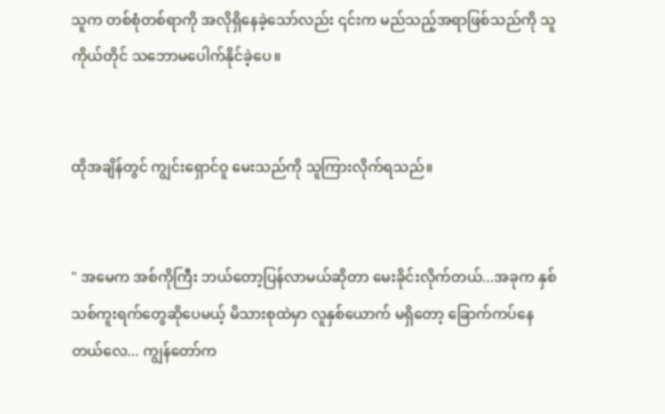သူက တစ်စုံတစ်ရာကို အလိုရှိနေခဲ့သော်လည်း ၎င်းက မည်သည့်အရာဖြစ်သည်ကို သူကိုယ်တိုင် သဘောမပေါက်နိုင်ခဲ့ပေ။


ထိုအချိန်တွင် ကျွင်းရှောင်ဝူ မေးသည်ကို သူကြားလိုက်ရသည်။


" အမေက အစ်ကိုကြီး ဘယ်တော့ပြန်လာမယ်ဆိုတာ မေးခိုင်းလိုက်တယ်...အခုက နှစ်သစ်ကူးရက်တွေဆိုပေမယ့် မိသားစုထဲမှာ လူနှစ်ယောက် မရှိတော့ ခြောက်ကပ်နေတယ်လေ... ကျွန်တော်က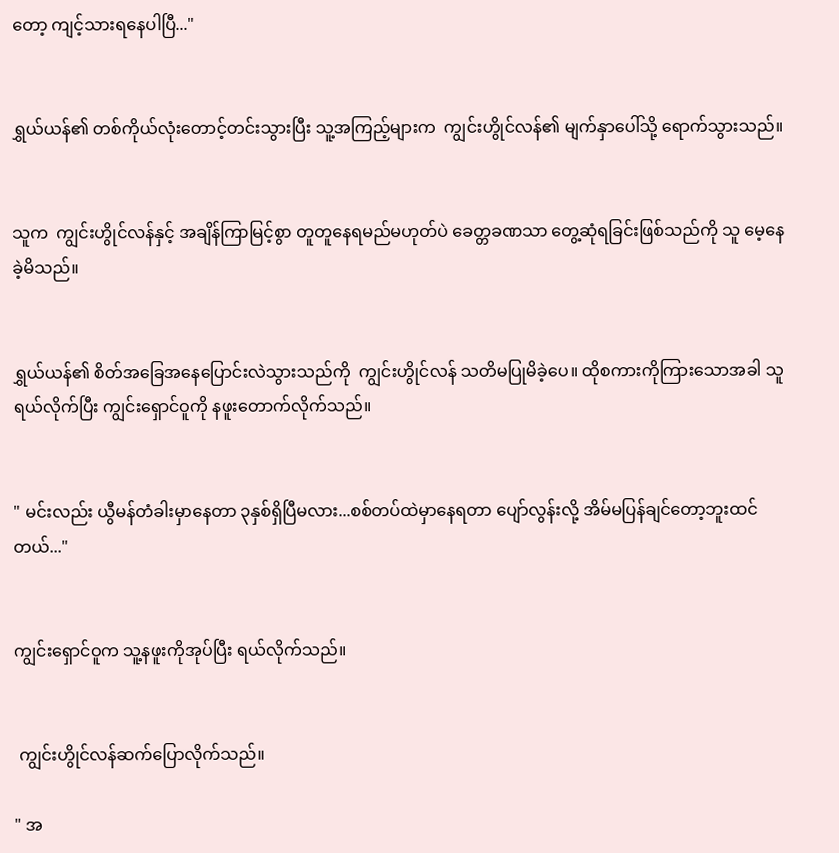တော့ ကျင့်သားရနေပါပြီ..."


ရွှယ်ယန်၏ တစ်ကိုယ်လုံးတောင့်တင်းသွားပြီး သူ့အကြည့်များက  ကျွင်းဟွိုင်လန်၏ မျက်နှာပေါ်သို့ ရောက်သွားသည်။


သူက  ကျွင်းဟွိုင်လန်နှင့် အချိန်ကြာမြင့်စွာ တူတူနေရမည်မဟုတ်ပဲ ခေတ္တခဏသာ တွေ့ဆုံရခြင်းဖြစ်သည်ကို သူ မေ့နေခဲ့မိသည်။


ရွှယ်ယန်၏ စိတ်အခြေအနေပြောင်းလဲသွားသည်ကို  ကျွင်းဟွိုင်လန် သတိမပြုမိခဲ့ပေ။ ထိုစကားကိုကြားသောအခါ သူရယ်လိုက်ပြီး ကျွင်းရှောင်ဝူကို နဖူးတောက်လိုက်သည်။


" မင်းလည်း ယွီမန်တံခါးမှာနေတာ ၃နှစ်ရှိပြီမလား...စစ်တပ်ထဲမှာနေရတာ ပျော်လွန်းလို့ အိမ်မပြန်ချင်တော့ဘူးထင်တယ်..."


ကျွင်းရှောင်ဝူက သူ့နဖူးကိုအုပ်ပြီး ရယ်လိုက်သည်။


 ကျွင်းဟွိုင်လန်ဆက်ပြောလိုက်သည်။

" အ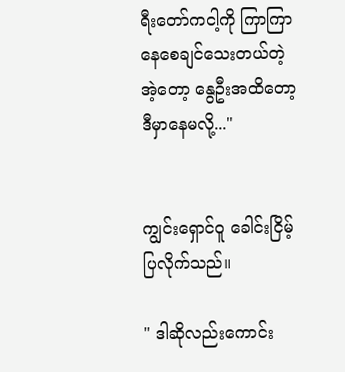ရီးတော်ကငါ့ကို ကြာကြာနေစေချင်သေးတယ်တဲ့ အဲ့တော့ နွေဦးအထိတော့ ဒီမှာနေမလို့..."


ကျွင်းရှောင်ဝူ ခေါင်းငြိမ့်ပြလိုက်သည်။

" ဒါဆိုလည်းကောင်း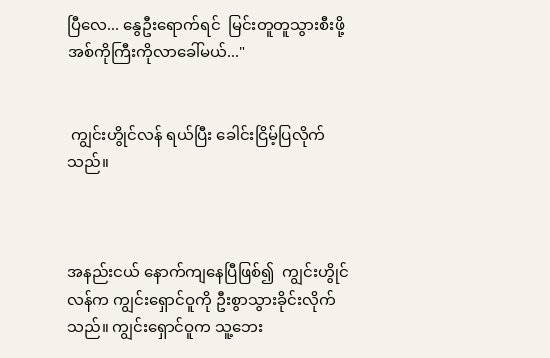ပြီလေ... နွေဦးရောက်ရင်  မြင်းတူတူသွားစီးဖို့ အစ်ကိုကြီးကိုလာခေါ်မယ်..."


 ကျွင်းဟွိုင်လန် ရယ်ပြီး ခေါင်းငြိမ့်ပြလိုက်သည်။



အနည်းငယ် နောက်ကျနေပြီဖြစ်၍  ကျွင်းဟွိုင်လန်က ကျွင်းရှောင်ဝူကို ဦးစွာသွားခိုင်းလိုက်သည်။ ကျွင်းရှောင်ဝူက သူ့ဘေး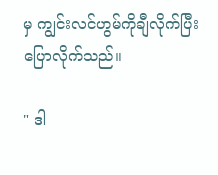မှ ကျွင်းလင်ဟွမ်ကိုချီလိုက်ပြီး ပြောလိုက်သည်။

" ဒါ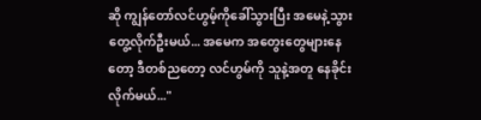ဆို ကျွန်တော်လင်ဟွမ့်ကိုခေါ်သွားပြီး အမေနဲ့သွားတွေ့လိုက်ဦးမယ်... အမေက အတွေးတွေများနေတော့ ဒီတစ်ညတော့ လင်ဟွမ်ကို သူနဲ့အတူ နေခိုင်းလိုက်မယ်..."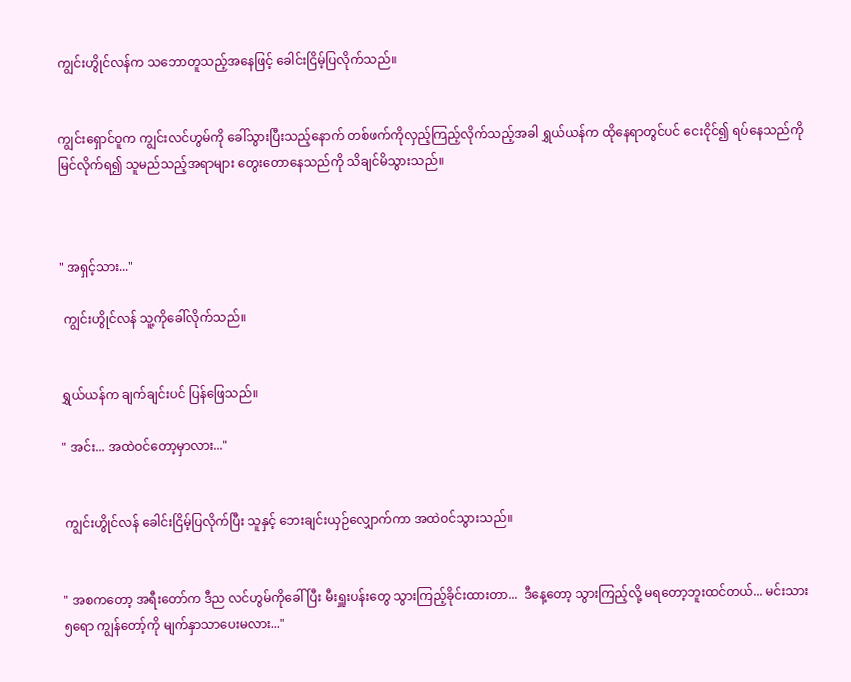ကျွင်းဟွိုင်လန်က သဘောတူသည့်အနေဖြင့် ခေါင်းငြိမ့်ပြလိုက်သည်။


ကျွင်းရှောင်ဝူက ကျွင်းလင်ဟွမ်ကို ခေါ်သွားပြီးသည့်နောက် တစ်ဖက်ကိုလှည့်ကြည့်လိုက်သည့်အခါ ရွှယ်ယန်က ထိုနေရာတွင်ပင် ငေးငိုင်၍ ရပ်နေသည်ကို မြင်လိုက်ရ၍ သူမည်သည့်အရာများ တွေးတောနေသည်ကို သိချင်မိသွားသည်။



" အရှင့်သား..."

 ကျွင်းဟွိုင်လန် သူ့ကိုခေါ်လိုက်သည်။


ရွှယ်ယန်က ချက်ချင်းပင် ပြန်ဖြေသည်။

" အင်း... အထဲဝင်တော့မှာလား..."


 ကျွင်းဟွိုင်လန် ခေါင်းငြိမ့်ပြလိုက်ပြီး သူနှင့် ဘေးချင်းယှဉ်လျှောက်ကာ အထဲဝင်သွားသည်။


" အစကတော့ အရီးတော်က ဒီည လင်ဟွမ်ကိုခေါ်ပြီး မီးရှူးပန်းတွေ သွားကြည့်ခိုင်းထားတာ...  ဒီနေ့တော့ သွားကြည့်လို့ မရတော့ဘူးထင်တယ်... မင်းသား၅ရော ကျွန်တော့်ကို မျက်နှာသာပေးမလား..."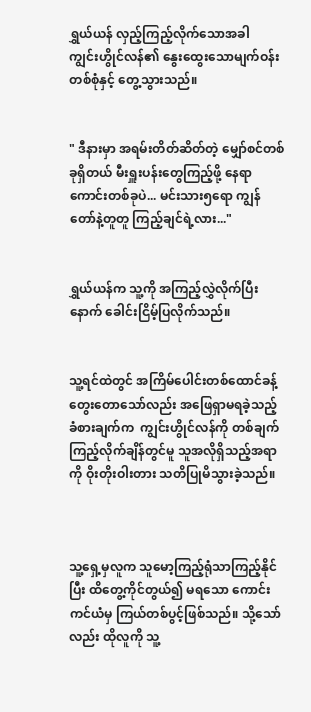ရွှယ်ယန် လှည့်ကြည့်လိုက်သောအခါ  ကျွင်းဟွိုင်လန်၏ နွေးထွေးသောမျက်ဝန်းတစ်စုံနှင့် တွေ့သွားသည်။


" ဒီနားမှာ အရမ်းတိတ်ဆိတ်တဲ့ မျှော်စင်တစ်ခုရှိတယ် မီးရှူးပန်းတွေကြည့်ဖို့ နေရာကောင်းတစ်ခုပဲ... မင်းသား၅ရော ကျွန်တော်နဲ့တူတူ ကြည့်ချင်ရဲ့လား..."


ရွှယ်ယန်က သူ့ကို အကြည့်လွှဲလိုက်ပြီးနောက် ခေါင်းငြိမ့်ပြလိုက်သည်။


သူ့ရင်ထဲတွင် အကြိမ်ပေါင်းတစ်ထောင်ခန့်တွေးတောသော်လည်း အဖြေရှာမရခဲ့သည့် ခံစားချက်က  ကျွင်းဟွိုင်လန်ကို တစ်ချက်ကြည့်လိုက်ချိန်တွင်မူ သူအလိုရှိသည့်အရာကို ဝိုးတိုးဝါးတား သတိပြုမိသွားခဲ့သည်။



သူ့ရှေ့မှလူက သူမော့ကြည့်ရုံသာကြည့်နိုင်ပြီး ထိတွေ့ကိုင်တွယ်၍ မရသော ကောင်းကင်ယံမှ ကြယ်တစ်ပွင့်ဖြစ်သည်။ သို့သော်လည်း ထိုလူကို သူ့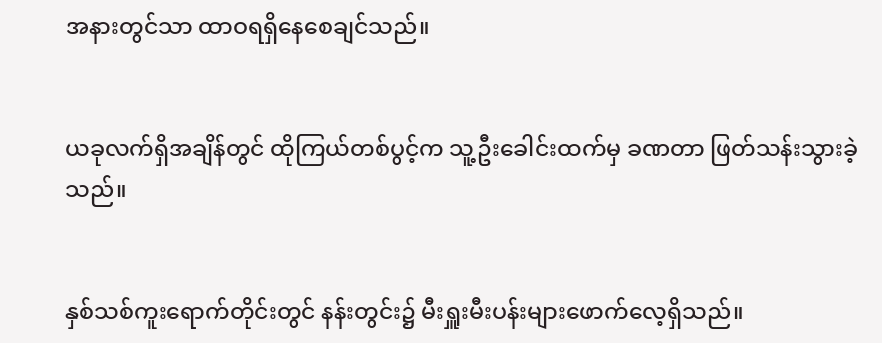အနားတွင်သာ ထာဝရရှိနေစေချင်သည်။


ယခုလက်ရှိအချိန်တွင် ထိုကြယ်တစ်ပွင့်က သူ့ဦးခေါင်းထက်မှ ခဏတာ ဖြတ်သန်းသွားခဲ့သည်။


နှစ်သစ်ကူးရောက်တိုင်းတွင် နန်းတွင်း၌ မီးရှူးမီးပန်းများဖောက်လေ့ရှိသည်။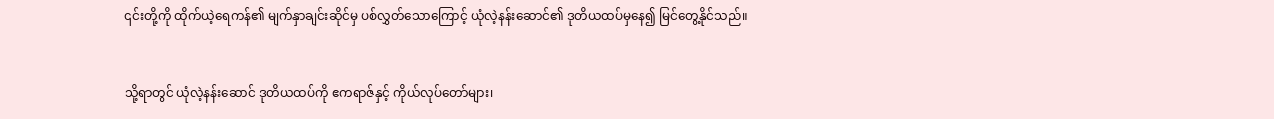၎င်းတို့ကို ထိုက်ယဲ့ရေကန်၏ မျက်နှာချင်းဆိုင်မှ ပစ်လွှတ်သောကြောင့် ယုံလဲ့နန်းဆောင်၏ ဒုတိယထပ်မှနေ၍ မြင်တွေ့နိုင်သည်။


သို့ရာတွင် ယုံလဲ့နန်းဆောင် ဒုတိယထပ်ကို ဧကရာဇ်နှင့် ကိုယ်လုပ်တော်များ၊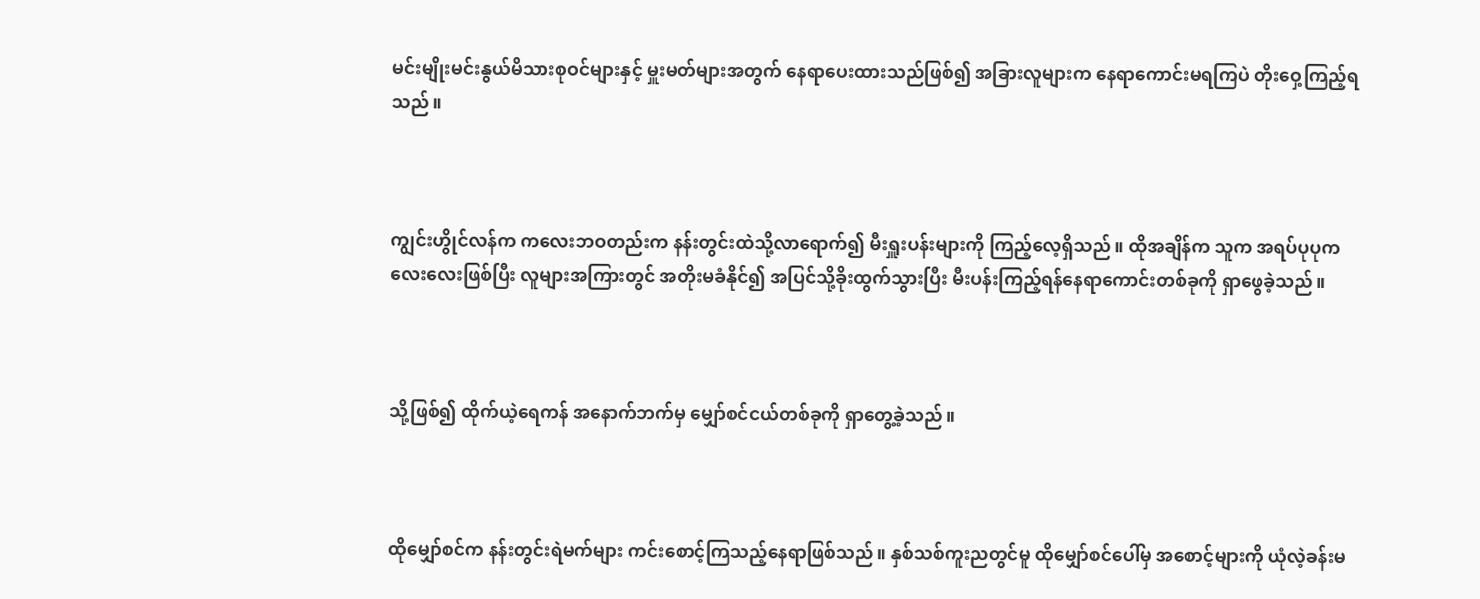မင်းမျိုးမင်းနွယ်မိသားစုဝင်များနှင့် မှူးမတ်များအတွက် နေရာပေးထားသည်ဖြစ်၍ အခြားလူများက နေရာကောင်းမရကြပဲ တိုးဝှေ့ကြည့်ရသည်။



ကျွင်းဟွိုင်လန်က ကလေးဘဝတည်းက နန်းတွင်းထဲသို့လာရောက်၍ မီးရှူးပန်းများကို ကြည့်လေ့ရှိသည်။ ထိုအချိန်က သူက အရပ်ပုပုကလေးလေးဖြစ်ပြီး လူများအကြားတွင် အတိုးမခံနိုင်၍ အပြင်သို့ခိုးထွက်သွားပြီး မီးပန်းကြည့်ရန်နေရာကောင်းတစ်ခုကို ရှာဖွေခဲ့သည်။



သို့ဖြစ်၍ ထိုက်ယဲ့ရေကန် အနောက်ဘက်မှ မျှော်စင်ငယ်တစ်ခုကို ရှာတွေ့ခဲ့သည်။



ထိုမျှော်စင်က နန်းတွင်းရဲမက်များ ကင်းစောင့်ကြသည့်နေရာဖြစ်သည်။ နှစ်သစ်ကူးညတွင်မူ ထိုမျှော်စင်ပေါ်မှ အစောင့်များကို ယုံလဲ့ခန်းမ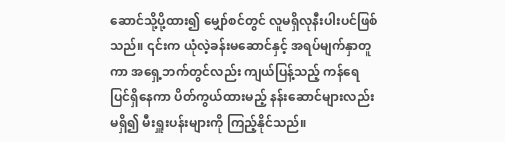ဆောင်သို့ပို့ထား၍ မျှော်စင်တွင် လူမရှိလုနီးပါးပင်ဖြစ်သည်။ ၎င်းက ယုံလဲ့ခန်းမဆောင်နှင့် အရပ်မျက်နှာတူကာ အရှေ့ဘက်တွင်လည်း ကျယ်ပြန့်သည့် ကန်ရေပြင်ရှိနေကာ ပိတ်ကွယ်ထားမည့် နန်းဆောင်များလည်းမရှိ၍ မီးရှူးပန်းများကို ကြည့်နိုင်သည်။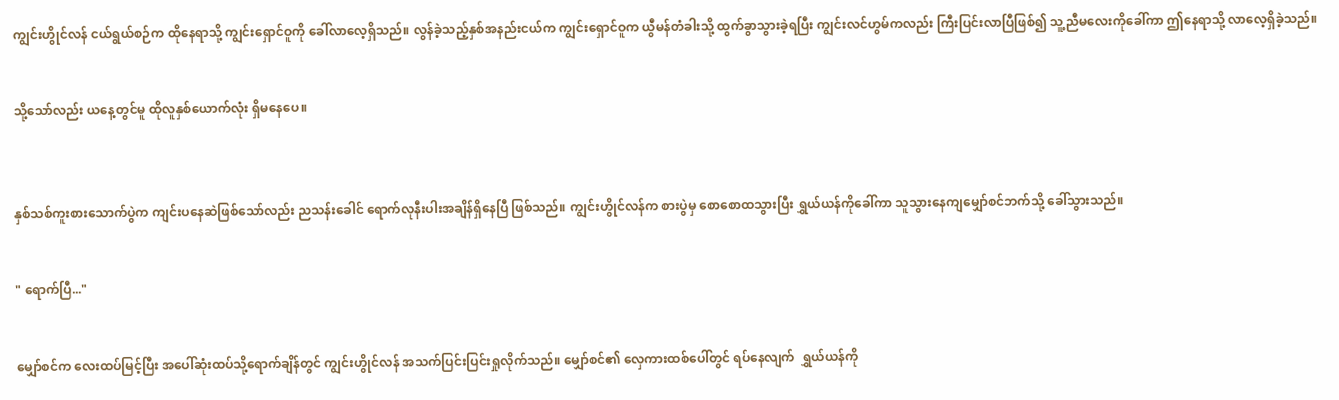ကျွင်းဟွိုင်လန် ငယ်ရွယ်စဉ်က ထိုနေရာသို့ ကျွင်းရှောင်ဝူကို ခေါ်လာလေ့ရှိသည်။ လွန်ခဲ့သည့်နှစ်အနည်းငယ်က ကျွင်းရှောင်ဝူက ယွီမန်တံခါးသို့ ထွက်ခွာသွားခဲ့ရပြီး ကျွင်းလင်ဟွမ်ကလည်း ကြီးပြင်းလာပြီဖြစ်၍ သူ့ညီမလေးကိုခေါ်ကာ ဤနေရာသို့ လာလေ့ရှိခဲ့သည်။


သို့သော်လည်း ယနေ့တွင်မူ ထိုလူနှစ်ယောက်လုံး ရှိမနေပေ။



နှစ်သစ်ကူးစားသောက်ပွဲက ကျင်းပနေဆဲဖြစ်သော်လည်း ညသန်းခေါင် ရောက်လုနီးပါးအချိန်ရှိနေပြီ ဖြစ်သည်။ ကျွင်းဟွိုင်လန်က စားပွဲမှ စောစောထသွားပြီး ရွှယ်ယန်ကိုခေါ်ကာ သူသွားနေကျမျှော်စင်ဘက်သို့ ခေါ်သွားသည်။


" ရောက်ပြီ..."


မျှော်စင်က လေးထပ်မြင့်ပြီး အပေါ်ဆုံးထပ်သို့ရောက်ချိန်တွင် ကျွင်းဟွိုင်လန် အသက်ပြင်းပြင်းရှုလိုက်သည်။ မျှော်စင်၏ လှေကားထစ်ပေါ်တွင် ရပ်နေလျက်  ရွှယ်ယန်ကို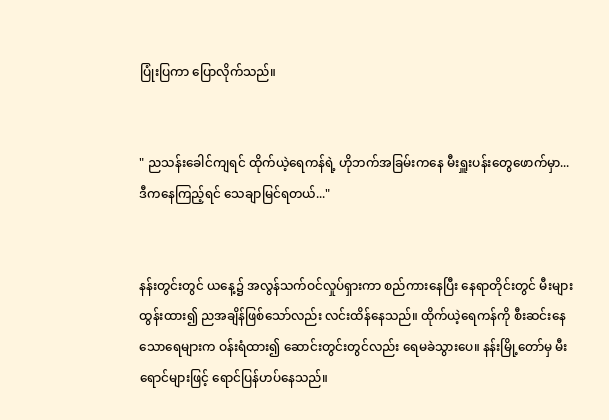ပြုံးပြကာ ပြောလိုက်သည်။


" ညသန်းခေါင်ကျရင် ထိုက်ယဲ့ရေကန်ရဲ့ ဟိုဘက်အခြမ်းကနေ မီးရှူးပန်းတွေဖောက်မှာ... ဒီကနေကြည့်ရင် သေချာမြင်ရတယ်..."


နန်းတွင်းတွင် ယနေ့၌ အလွန်သက်ဝင်လှုပ်ရှားကာ စည်ကားနေပြီး နေရာတိုင်းတွင် မီးများထွန်းထား၍ ညအချိန်ဖြစ်သော်လည်း လင်းထိန်နေသည်။ ထိုက်ယဲ့ရေကန်ကို စီးဆင်းနေသောရေများက ဝန်းရံထား၍ ဆောင်းတွင်းတွင်လည်း ရေမခဲသွားပေ။ နန်းမြို့တော်မှ မီးရောင်များဖြင့် ရောင်ပြန်ဟပ်နေသည်။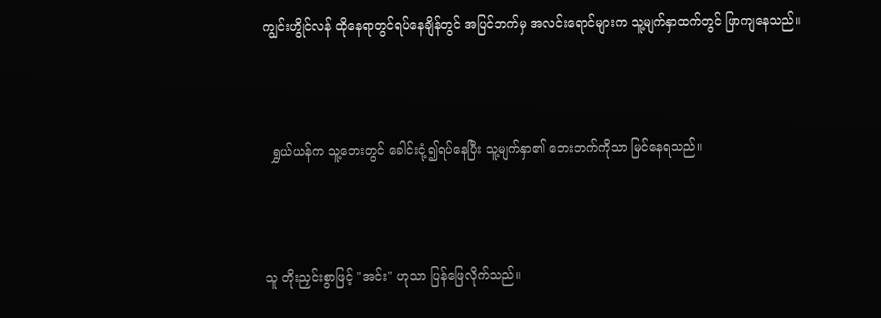ကျွင်းဟွိုင်လန် ထိုနေရာတွင်ရပ်နေချိန်တွင် အပြင်ဘက်မှ အလင်းရောင်များက သူ့မျက်နှာထက်တွင် ဖြာကျနေသည်။



  ရွှယ်ယန်က သူ့ဘေးတွင် ခေါင်းငုံ့၍ရပ်နေပြီး သူ့မျက်နှာ၏ ဘေးဘက်ကိုသာ မြင်နေရသည်။



သူ တိုးညှင်းစွာဖြင့် "အင်း" ဟုသာ ပြန်ဖြေလိုက်သည်။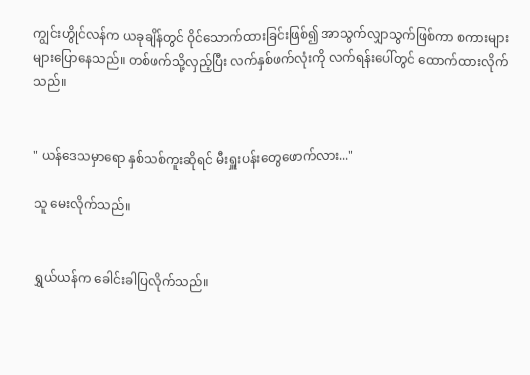ကျွင်းဟွိုင်လန်က ယခုချိန်တွင် ဝိုင်သောက်ထားခြင်းဖြစ်၍ အာသွက်လျှာသွက်ဖြစ်ကာ စကားများများပြောနေသည်။ တစ်ဖက်သို့လှည့်ပြီး လက်နှစ်ဖက်လုံးကို လက်ရန်းပေါ်တွင် ထောက်ထားလိုက်သည်။


" ယန်ဒေသမှာရော နှစ်သစ်ကူးဆိုရင် မီးရှူးပန်းတွေဖောက်လား..."

သူ မေးလိုက်သည်။


ရွှယ်ယန်က ခေါင်းခါပြလိုက်သည်။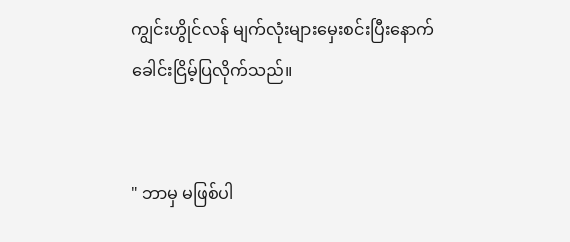ကျွင်းဟွိုင်လန် မျက်လုံးများမှေးစင်းပြီးနောက် ခေါင်းငြိမ့်ပြလိုက်သည်။


" ဘာမှ မဖြစ်ပါ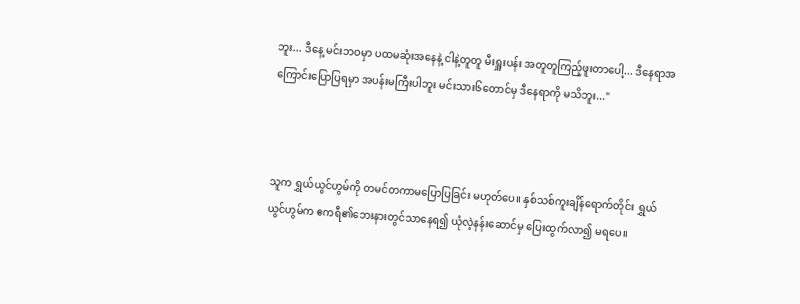ဘူး... ဒီနေ့ မင်းဘဝမှာ ပထမဆုံးအနေနဲ့ ငါနဲ့တူတူ မီးရှူးပန်း အတူတူကြည့်ဖူးတာပေါ့... ဒီနေရာအကြောင်းပြောပြရမှာ အပန်းမကြီးပါဘူး မင်းသား၆တောင်မှ ဒီနေရာကို မသိဘူး..."



သူက ရွှယ်ယွင်ဟွမ်ကို တမင်တကာမပြောပြခြင်း မဟုတ်ပေ။ နှစ်သစ်ကူးချိန်ရောက်တိုင်း ရွှယ်ယွင်ဟွမ်က ဧကရီ၏ဘေးနားတွင်သာနေရ၍ ယုံလဲ့နန်းဆောင်မှ ပြေးထွက်လာ၍ မရပေ။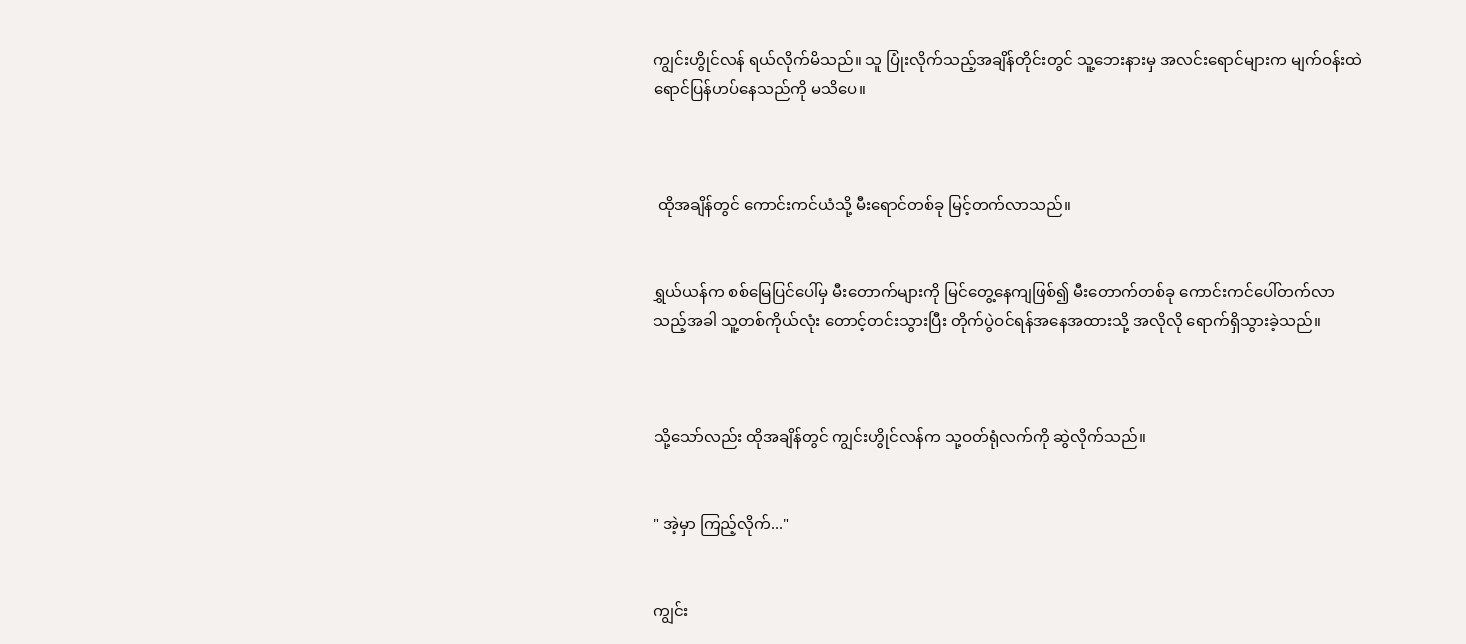ကျွင်းဟွိုင်လန် ရယ်လိုက်မိသည်။ သူ ပြုံးလိုက်သည့်အချိန်တိုင်းတွင် သူ့ဘေးနားမှ အလင်းရောင်များက မျက်ဝန်းထဲ ရောင်ပြန်ဟပ်နေသည်ကို မသိပေ။



 ထိုအချိန်တွင် ကောင်းကင်ယံသို့ မီးရောင်တစ်ခု မြင့်တက်လာသည်။


ရွှယ်ယန်က စစ်မြေပြင်ပေါ်မှ မီးတောက်များကို မြင်တွေ့နေကျဖြစ်၍ မီးတောက်တစ်ခု ကောင်းကင်ပေါ်တက်လာသည့်အခါ သူ့တစ်ကိုယ်လုံး တောင့်တင်းသွားပြီး တိုက်ပွဲဝင်ရန်အနေအထားသို့ အလိုလို ရောက်ရှိသွားခဲ့သည်။



သို့သော်လည်း ထိုအချိန်တွင် ကျွင်းဟွိုင်လန်က သု့ဝတ်ရုံလက်ကို ဆွဲလိုက်သည်။


" အဲ့မှာ ကြည့်လိုက်..."


ကျွင်း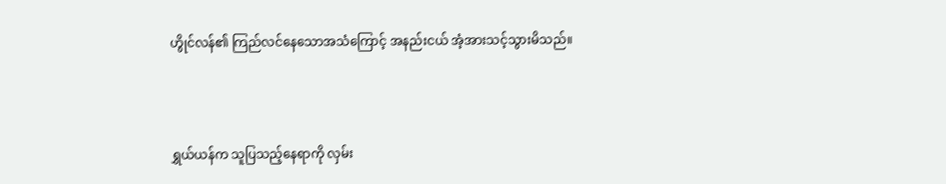ဟွိုင်လန်၏ ကြည်လင်နေသောအသံကြောင့် အနည်းငယ် အံ့အားသင့်သွားမိသည်။



ရွှယ်ယန်က သူပြသည့်နေရာကို လှမ်း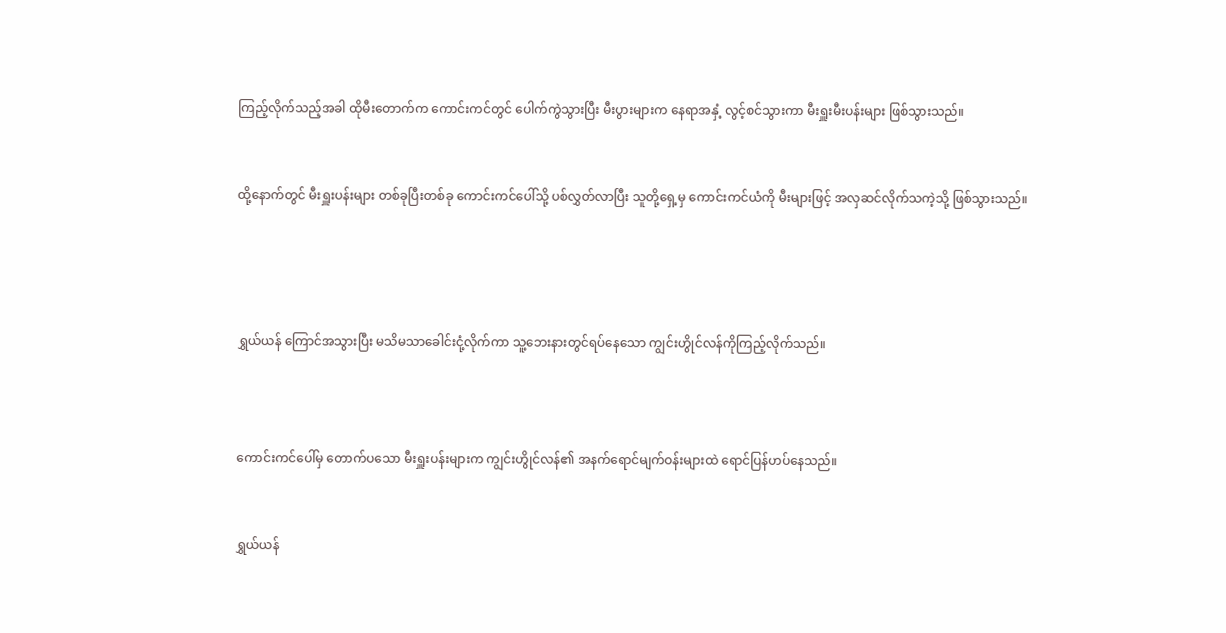ကြည့်လိုက်သည့်အခါ ထိုမီးတောက်က ကောင်းကင်တွင် ပေါက်ကွဲသွားပြီး မီးပွားများက နေရာအနှံ့ လွင့်စင်သွားကာ မီးရှူးမီးပန်းများ ဖြစ်သွားသည်။


ထို့နောက်တွင် မီးရှူးပန်းများ တစ်ခုပြီးတစ်ခု ကောင်းကင်ပေါ်သို့ ပစ်လွှတ်လာပြီး သူတို့ရှေ့မှ ကောင်းကင်ယံကို မီးများဖြင့် အလှဆင်လိုက်သကဲ့သို့ ဖြစ်သွားသည်။




ရွှယ်ယန် ကြောင်အသွားပြီး မသိမသာခေါင်းငုံ့လိုက်ကာ သူ့ဘေးနားတွင်ရပ်နေသော ကျွင်းဟွိုင်လန်ကိုကြည့်လိုက်သည်။



ကောင်းကင်ပေါ်မှ တောက်ပသော မီးရှူးပန်းများက ကျွင်းဟွိုင်လန်၏ အ‌နက်ရောင်မျက်ဝန်းများထဲ ရောင်ပြန်ဟပ်နေသည်။


ရွှယ်ယန်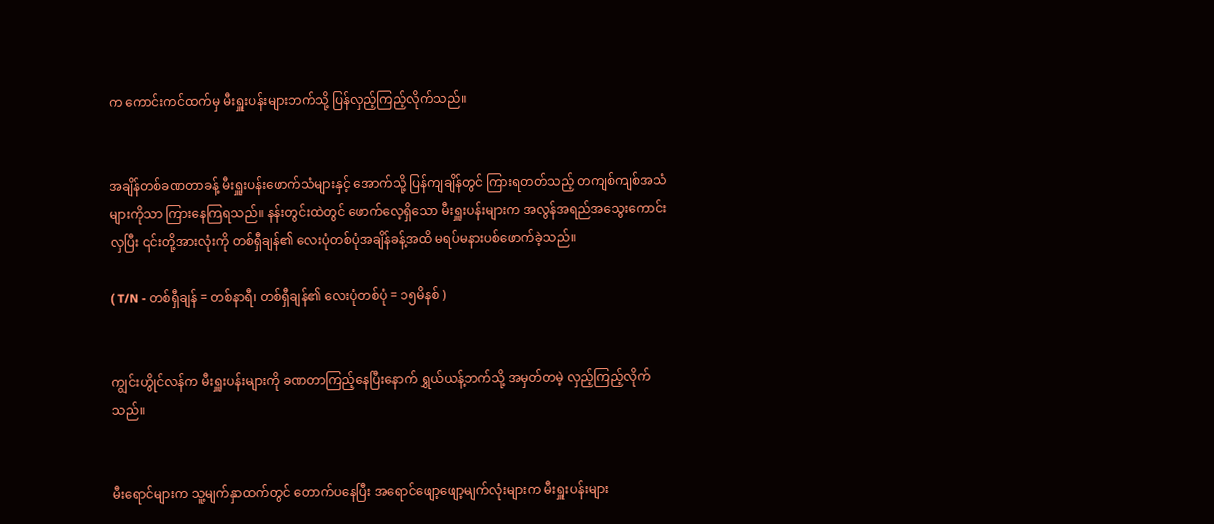က ကောင်းကင်ထက်မှ မီးရှူးပန်းများဘက်သို့ ပြန်လှည့်ကြည့်လိုက်သည်။


အချိန်တစ်ခဏတာခန့် မီးရှူးပန်းဖောက်သံများနှင့် အောက်သို့ ပြန်ကျချိန်တွင် ကြားရတတ်သည့် တကျစ်ကျစ်အသံများကိုသာ ကြားနေကြရသည်။ နန်းတွင်းထဲတွင် ဖောက်လေ့ရှိသော မီးရှူးပန်းများက အလွန်အရည်အသွေးကောင်းလှပြီး ၎င်းတို့အားလုံးကို တစ်ရှီချန်၏ လေးပုံတစ်ပုံအချိန်ခန့်အထိ မရပ်မနားပစ်ဖောက်ခဲ့သည်။

( T/N - တစ်ရှီချန် = တစ်နာရီ၊ တစ်ရှီချန်၏ လေးပုံတစ်ပုံ = ၁၅မိနစ် )


ကျွင်းဟွိုင်လန်က မီးရှူးပန်းများကို ခဏတာကြည့်နေပြီးနောက် ရွှယ်ယန့်ဘက်သို့ အမှတ်တမဲ့ လှည့်ကြည့်လိုက်သည်။


မီးရောင်များက သူ့မျက်နှာထက်တွင် တောက်ပနေပြီး အရောင်ဖျော့ဖျော့မျက်လုံးများက မီးရှူးပန်းများ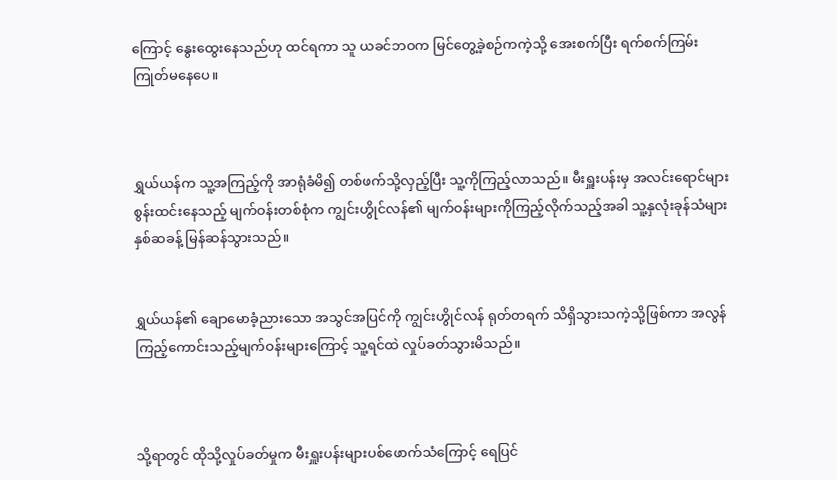ကြောင့် နွေးထွေးနေသည်ဟု ထင်ရကာ သူ ယခင်ဘဝက မြင်တွေ့ခဲ့စဉ်ကကဲ့သို့ အေးစက်ပြီး ရက်စက်ကြမ်းကြုတ်မနေပေ။



ရွှယ်ယန်က သူ့အကြည့်ကို အာရုံခံမိ၍ တစ်ဖက်သို့လှည့်ပြီး သူ့ကိုကြည့်လာသည်။ မီးရှူးပန်းမှ အလင်းရောင်များစွန်းထင်းနေသည့် မျက်ဝန်းတစ်စုံက ကျွင်းဟွိုင်လန်၏ မျက်ဝန်းများကိုကြည့်လိုက်သည့်အခါ သူ့နှလုံးခုန်သံများ နှစ်ဆခန့် မြန်ဆန်သွားသည်။


ရွှယ်ယန်၏ ချောမောခံ့ညားသော အသွင်အပြင်ကို ကျွင်းဟွိုင်လန် ရုတ်တရက် သိရှိသွားသကဲ့သို့ဖြစ်ကာ အလွန်ကြည့်ကောင်းသည့်မျက်ဝန်းများကြောင့် သူ့ရင်ထဲ လှုပ်ခတ်သွားမိသည်။



သို့ရာတွင် ထိုသို့လှုပ်ခတ်မှုက မီးရှူးပန်းများပစ်ဖောက်သံကြောင့် ရေပြင်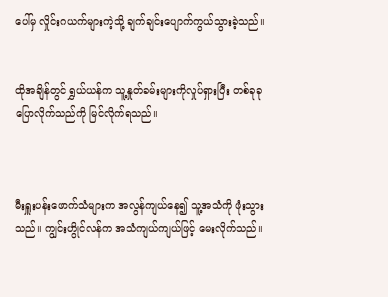ပေါ်မှ လှိုင်းဂယက်များကဲ့သို့ ချက်ချင်းပျောက်ကွယ်သွားခဲ့သည်။


ထိုအချိန်တွင် ရွှယ်ယန်က သူ့နှုတ်ခမ်းများကိုလှုပ်ရှားပြီး တစ်ခုခုပြောလိုက်သည်ကို မြင်လိုက်ရသည်။



မီးရှူးပန်းဖောက်သံများက အလွန်ကျယ်နေ၍ သူ့အသံကို ဖုံးသွားသည်။ ကျွင်းဟွိုင်လန်က အသံကျယ်ကျယ်ဖြင့် မေးလိုက်သည်။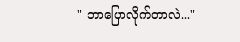" ဘာပြောလိုက်တာလဲ..."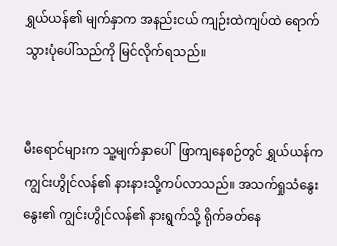ရွှယ်ယန်၏ မျက်နှာက အနည်းငယ် ကျဉ်းထဲကျပ်ထဲ ရောက်သွားပုံပေါ်သည်ကို မြင်လိုက်ရသည်။


မီးရောင်များက သူ့မျက်နှာပေါ်  ဖြာကျနေစဉ်တွင် ရွှယ်ယန်က ကျွင်းဟွိုင်လန်၏ နားနားသို့ကပ်လာသည်။ အသက်ရှုသံနွေးနွေး၏ ကျွင်းဟွိုင်လန်၏ နားရွက်သို့ ရိုက်ခတ်နေ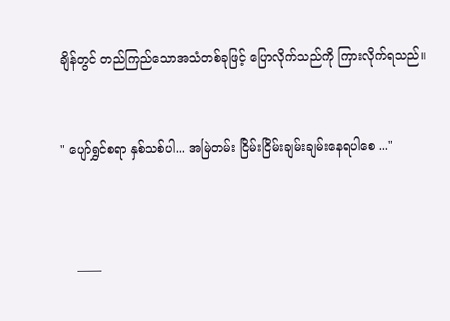ချိန်တွင် တည်ကြည်သောအသံတစ်ခုဖြင့် ပြောလိုက်သည်ကို ကြားလိုက်ရသည်။


" ပျော်ရွှင်စရာ နှစ်သစ်ပါ... အမြဲတမ်း ငြိမ်းငြိမ်းချမ်းချမ်းနေရပါစေ ..."



    ——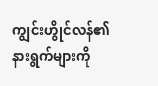ကျွင်းဟွိုင်လန်၏ နားရွက်များကို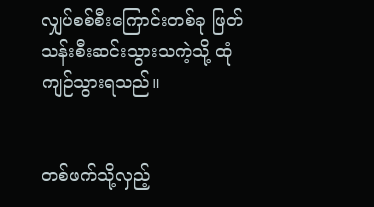လျှပ်စစ်စီးကြောင်းတစ်ခု ဖြတ်သန်းစီးဆင်းသွားသကဲ့သို့ ထုံကျဉ်သွားရသည်။


တစ်ဖက်သို့လှည့်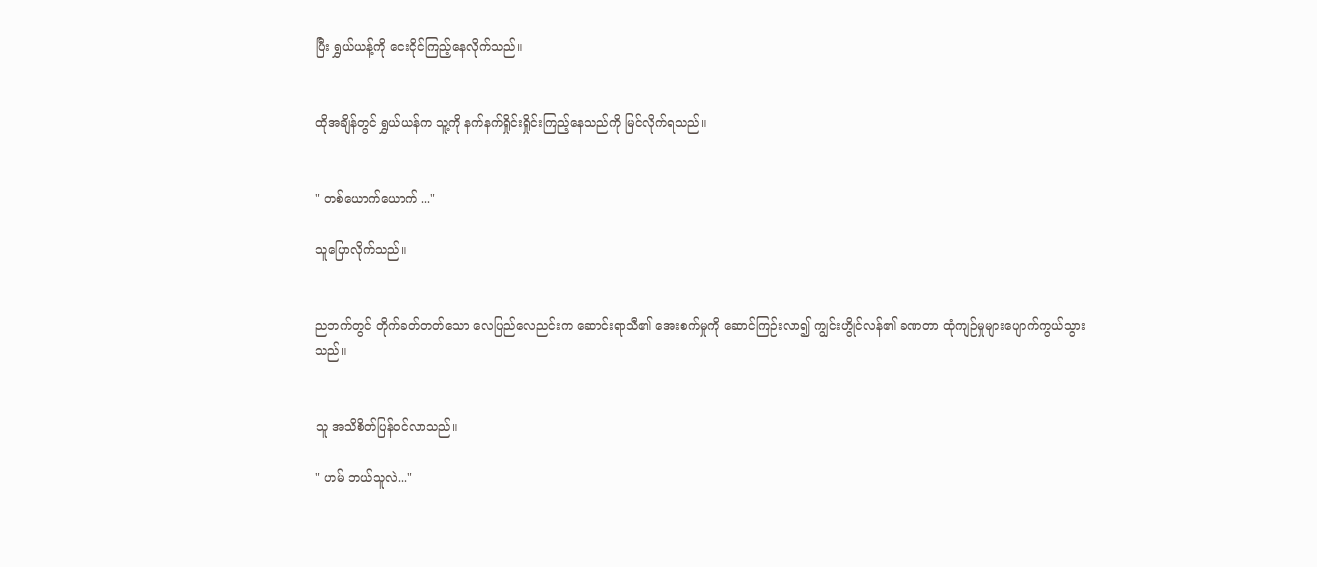ပြီး ရွှယ်ယန့်ကို ငေးငိုင်ကြည့်နေလိုက်သည်။


ထိုအချိန်တွင် ရွှယ်ယန်က သူ့ကို နက်နက်ရှိုင်းရှိုင်းကြည့်နေသည်ကို မြင်လိုက်ရသည်။


" တစ်ယောက်ယောက် ..."

သူပြောလိုက်သည်။


ညဘက်တွင် တိုက်ခတ်တတ်သော လေပြည်လေညင်းက ဆောင်းရာသီ၏ အေးစက်မှုကို ဆောင်ကြဉ်းလာ၍ ကျွင်းဟွိုင်လန်၏ ခဏတာ ထုံကျဉ်မှုများပျောက်ကွယ်သွားသည်။


သူ အသိစိတ်ပြန်ဝင်လာသည်။

" ဟမ် ဘယ်သူလဲ..."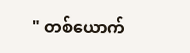" တစ်ယောက်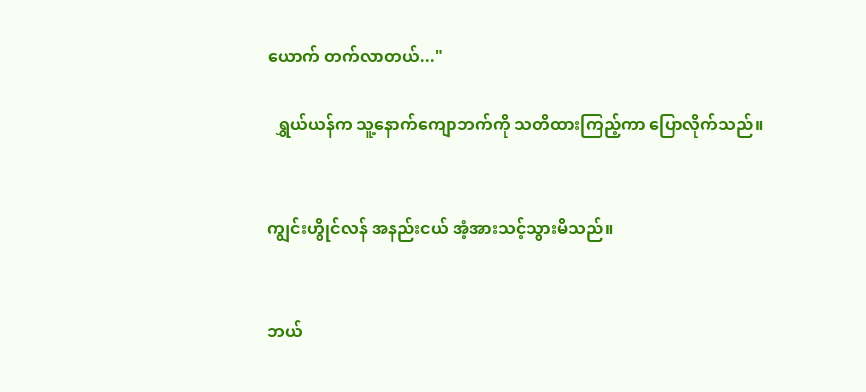ယောက် တက်လာတယ်..."

  ရွှယ်ယန်က သူ့နောက်ကျောဘက်ကို သတိထားကြည့်ကာ ပြောလိုက်သည်။


ကျွင်းဟွိုင်လန် အနည်းငယ် အံ့အားသင့်သွားမိသည်။


ဘယ်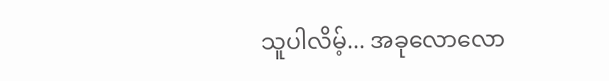သူပါလိမ့်... အခုလောလော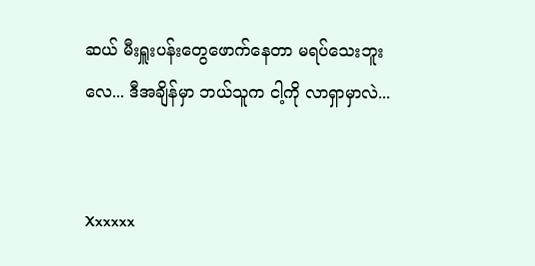ဆယ် မီးရှူးပန်းတွေဖောက်နေတာ မရပ်သေးဘူးလေ... ဒီအချိန်မှာ ဘယ်သူက ငါ့ကို လာရှာမှာလဲ...


Xxxxxx